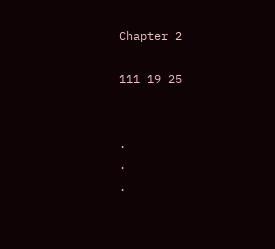Chapter 2

111 19 25


.
.
.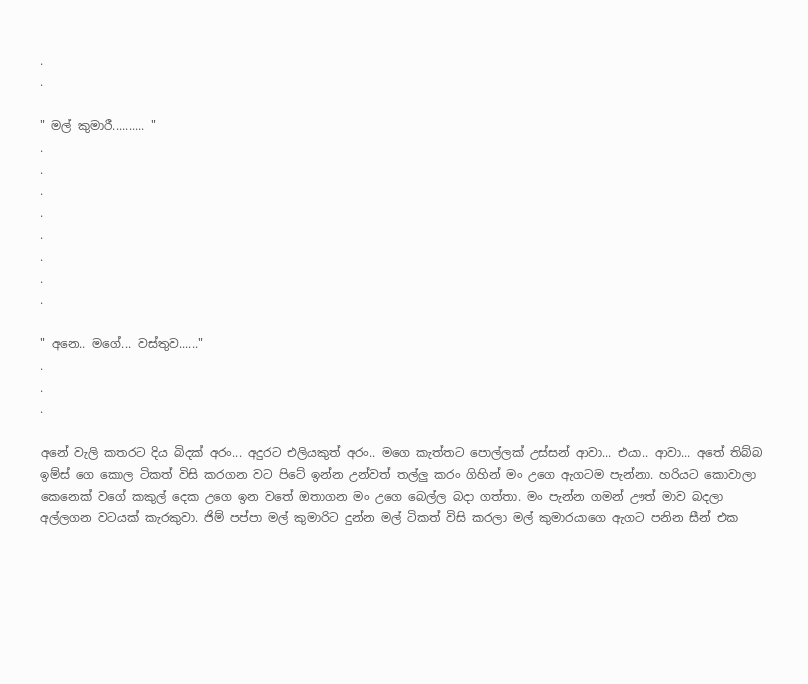.
.

" මල් කුමාරී.......... "
.
.
.
.
.
.
.
.

" අනෙ.. මගේ... වස්තුව......"
.
.
.

අනේ වැලි කතරට දිය බිදක් අරං... අදුරට එලියකුත් අරං.. මගෙ කැත්තට පොල්ලක් උස්සන් ආවා... එයා.. ආවා... අතේ තිබ්බ ඉම්ස් ගෙ කොල ටිකත් විසි කරගන වට පිටේ ඉන්න උන්වත් තල්ලු කරං ගිහින් මං උගෙ ඇගටම පැන්නා. හරියට කොවාලා කෙනෙක් වගේ කකුල් දෙක උගෙ ඉන වතේ ඔතාගන මං උගෙ බෙල්ල බදා ගත්තා. මං පැන්න ගමන් ඌත් මාව බදලා අල්ලගන වටයක් කැරකුවා. ජිම් පප්පා මල් කුමාරිට දුන්න මල් ටිකත් විසි කරලා මල් කුමාරයාගෙ ඇගට පනින සීන් එක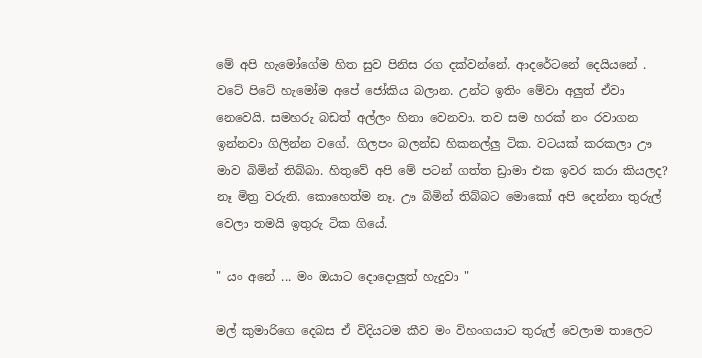මේ අපි හැමෝගේම හිත සුව පිනිස රග දක්වන්නේ. ආදරේටනේ දෙයියනේ . වටේ පිටේ හැමෝම අපේ ජෝකිය බලාන. උන්ට ඉතිං මේවා අලුත් ඒවා නෙවෙයි. සමහරු බඩත් අල්ලං හිනා වෙනවා. තව සම හරක් නං රවාගන ඉන්නවා ගිලින්න වගේ. ගිලපං බලන්ඩ හිකනල්ලු ටික. වටයක් කරකලා ඌ මාව බිමින් තිබ්බා. හිතුවේ අපි මේ පටන් ගත්ත ඩ්‍රාමා එක ඉවර කරා කියලද? නෑ මිත්‍ර වරුනි. කොහෙත්ම නෑ. ඌ බිමින් තිබ්බට මොකෝ අපි දෙන්නා තුරුල් වෙලා තමයි ඉතුරු ටික ගියේ.

" යං අනේ ... මං ඔයාට දොදොලුත් හැදුවා "

මල් කුමාරිගෙ දෙබස ඒ විදියටම කීව මං විහංගයාට තුරුල් වෙලාම තාලෙට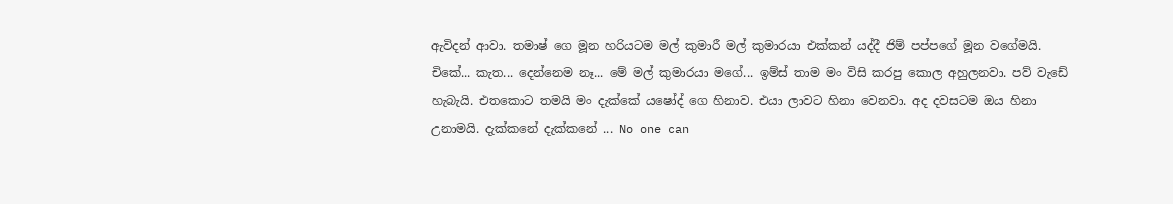ඇවිදන් ආවා. තමාෂ් ගෙ මූන හරියටම මල් කුමාරී මල් කුමාරයා එක්කන් යද්දී ජිම් පප්පගේ මූන වගේමයි. චිකේ... කැත... දෙන්නෙම නෑ... මේ මල් කුමාරයා මගේ... ඉම්ස් තාම මං විසි කරපු කොල අහුලනවා. පව් වැඩේ හැබැයි. එතකොට තමයි මං දැක්කේ යෂෝද් ගෙ හිනාව. එයා ලාවට හිනා වෙනවා. අද දවසටම ඔය හිනා උනාමයි. දැක්කනේ දැක්කනේ ... No one can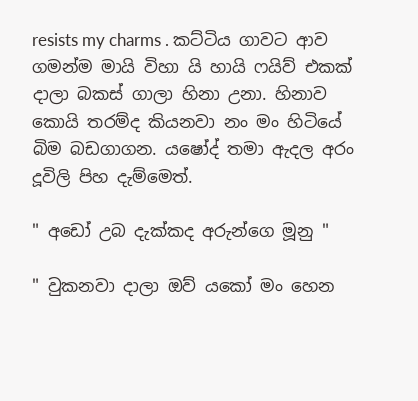resists my charms . කට්ටිය ගාවට ආව ගමන්ම මායි විහා යි හායි ෆයිව් එකක් දාලා බකස් ගාලා හිනා උනා. හිනාව කොයි තරම්ද කියනවා නං මං හිටියේ බිම බඩගාගන. යෂෝද් තමා ඇදල අරං දූවිලි පිහ දැම්මෙත්.

" අඩෝ උබ දැක්කද අරුන්ගෙ මූනු "

" වුකනවා දාලා ඔව් යකෝ මං හෙන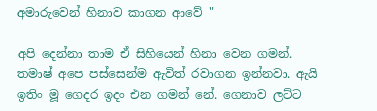අමාරුවෙන් හිනාව කාගන ආවේ "

අපි දෙන්නා තාම ඒ සිහියෙන් හිනා වෙන ගමන්. තමාෂ් අපෙ පස්සෙන්ම ඇවිත් රවාගන ඉන්නවා. ඇයි ඉතිං මූ ගෙදර ඉදං එන ගමන් නේ. ගෙනාව ලට්ට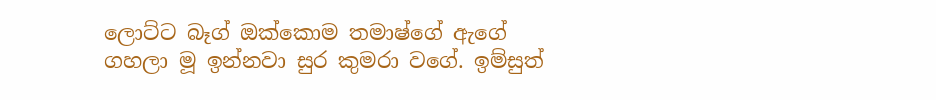ලොට්ට බෑග් ඔක්කොම තමාෂ්ගේ ඇගේ ගහලා මූ ඉන්නවා සුර කුමරා වගේ. ඉම්සුත්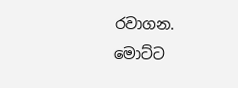රවාගන. මොට්ට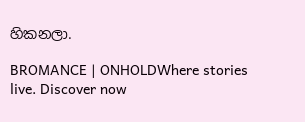හිකනලා.

BROMANCE | ONHOLDWhere stories live. Discover now